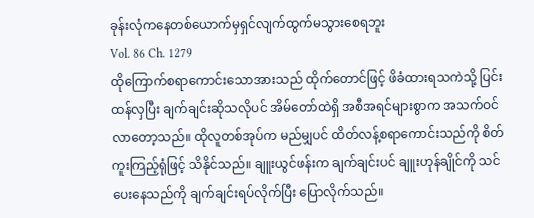ခုန်းလုံကနေတစ်ယောက်မှရှင်လျက်ထွက်မသွားစေရဘူး
Vol. 86 Ch. 1279
ထိုကြောက်စရာကောင်းသောအားသည် ထိုက်တောင်ဖြင့် ဖိခံထားရသကဲသို့ ပြင်းထန်လှပြီး ချက်ချင်းဆိုသလိုပင် အိမ်တော်ထဲရှိ အစီအရင်များစွာက အသက်ဝင်လာတော့သည်။ ထိုလူတစ်အုပ်က မည်မျှပင် ထိတ်လန့်စရာကောင်းသည်ကို စိတ်ကူးကြည့်ရုံဖြင့် သိနိုင်သည်။ ချူးယွင်ဖန်းက ချက်ချင်းပင် ချူးဟုန်ချိုင်ကို သင်ပေးနေသည်ကို ချက်ချင်းရပ်လိုက်ပြီး ပြောလိုက်သည်။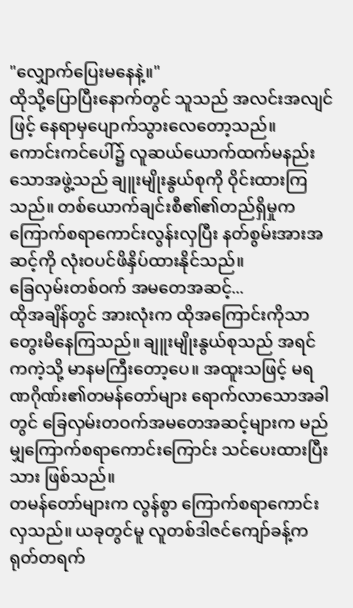"လျှောက်ပြေးမနေနဲ့။"
ထိုသို့ပြောပြီးနောက်တွင် သူသည် အလင်းအလျင်ဖြင့် နေရာမှပျောက်သွားလေတော့သည်။
ကောင်းကင်ပေါ်၌ လူဆယ်ယောက်ထက်မနည်းသောအဖွဲ့သည် ချူးမျိုးနွယ်စုကို ဝိုင်းထားကြသည်။ တစ်ယောက်ချင်းစီ၏၏တည်ရှိမှုက ကြောက်စရာကောင်းလွန်းလှပြီး နတ်စွမ်းအားအဆင့်ကို လုံးဝပင်ဖိနှိပ်ထားနိုင်သည်။
ခြေလှမ်းတစ်ဝက် အမတေအဆင့်...
ထိုအချိန်တွင် အားလုံးက ထိုအကြောင်းကိုသာ တွေးမိနေကြသည်။ ချူးမျိုးနွယ်စုသည် အရင်ကကဲ့သို့ မာနမကြီးတော့ပေ။ အထူးသဖြင့် မရဏဂိုဏ်း၏တမန်တော်များ ရောက်လာသောအခါတွင် ခြေလှမ်းတဝက်အမတေအဆင့်များက မည်မျှကြောက်စရာကောင်းကြောင်း သင်ပေးထားပြီးသား ဖြစ်သည်။
တမန်တော်များက လွန်စွာ ကြောက်စရာကောင်းလှသည်။ ယခုတွင်မူ လူတစ်ဒါဇင်ကျော်ခန့်က ရုတ်တရက်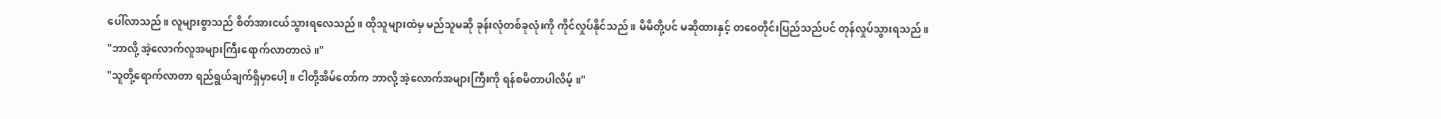ပေါ်လာသည်။ လူများစွာသည် စိတ်အားငယ်သွားရလေသည်။ ထိုသူများထဲမှ မည်သူမဆို ခုန်းလုံတစ်ခုလုံးကို ကိုင်လှုပ်နိုင်သည်။ မိမိတို့ပင် မဆိုထားနှင့် တဝေတိုင်းပြည်သည်ပင် တုန်လှုပ်သွားရသည်။
"ဘာလို့ အဲ့လောက်လူအများကြီးရောက်လာတာလဲ။"
"သူတို့ရောက်လာတာ ရည်ရွယ်ချက်ရှိမှာပေါ့။ ငါတို့အိမ်တော်က ဘာလို့ အဲ့လောက်အများကြီးကို ရန်စမိတာပါလိမ့်။"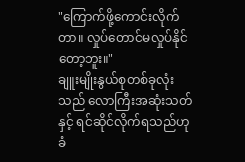"ကြောက်ဖို့ကောင်းလိုက်တာ။ လှုပ်တောင်မလှုပ်နိုင်တော့ဘူး။"
ချူးမျိုးနွယ်စုတစ်ခုလုံးသည် လောကြီးအဆုံးသတ်နှင့် ရင်ဆိုင်လိုက်ရသည်ဟု ခံ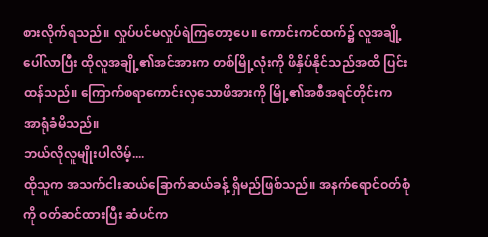စားလိုက်ရသည်။ လှုပ်ပင်မလှုပ်ရဲကြတော့ပေ။ ကောင်းကင်ထက်၌ လူအချို့ပေါ်လာပြီး ထိုလူအချို့၏အင်အားက တစ်မြို့လုံးကို ဖိနှိပ်နိုင်သည်အထိ ပြင်းထန်သည်။ ကြောက်စရာကောင်းလှသောဖိအားကို မြို့၏အစီအရင်တိုင်းက အာရုံခံမိသည်။
ဘယ်လိုလူမျိုးပါလိမ့်....
ထိုသူက အသက်ငါးဆယ်ခြောက်ဆယ်ခန့် ရှိမည်ဖြစ်သည်။ အနက်ရောင်ဝတ်စုံကို ဝတ်ဆင်ထားပြီး ဆံပင်က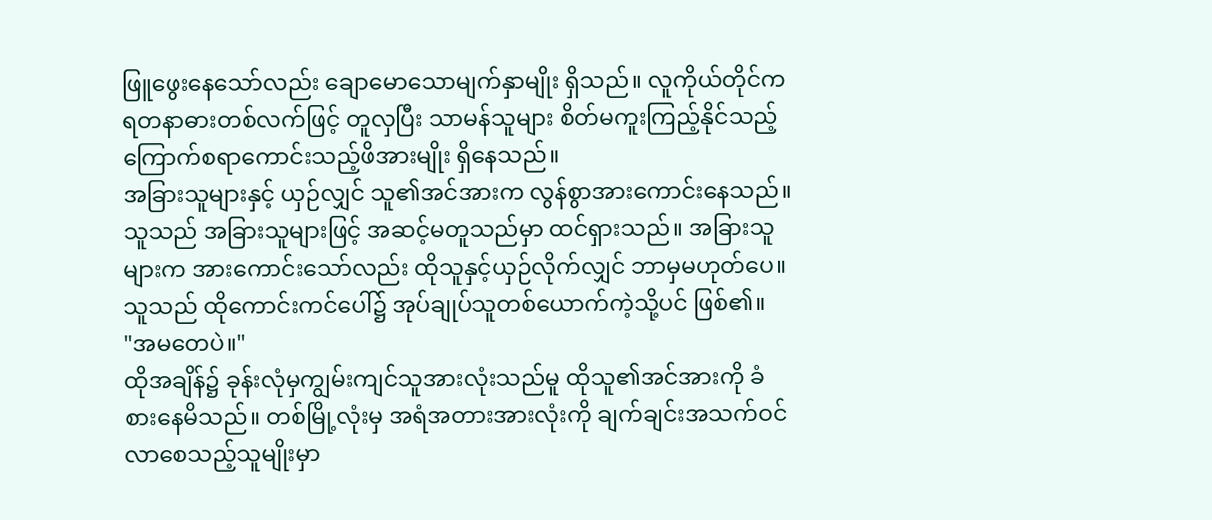ဖြူဖွေးနေသော်လည်း ချောမောသောမျက်နှာမျိုး ရှိသည်။ လူကိုယ်တိုင်က ရတနာဓားတစ်လက်ဖြင့် တူလှပြီး သာမန်သူများ စိတ်မကူးကြည့်နိုင်သည့် ကြောက်စရာကောင်းသည့်ဖိအားမျိုး ရှိနေသည်။
အခြားသူများနှင့် ယှဉ်လျှင် သူ၏အင်အားက လွန်စွာအားကောင်းနေသည်။ သူသည် အခြားသူများဖြင့် အဆင့်မတူသည်မှာ ထင်ရှားသည်။ အခြားသူများက အားကောင်းသော်လည်း ထိုသူနှင့်ယှဉ်လိုက်လျှင် ဘာမှမဟုတ်ပေ။ သူသည် ထိုကောင်းကင်ပေါ်၌ အုပ်ချုပ်သူတစ်ယောက်ကဲ့သို့ပင် ဖြစ်၏။
"အမတေပဲ။"
ထိုအချိန်၌ ခုန်းလုံမှကျွမ်းကျင်သူအားလုံးသည်မူ ထိုသူ၏အင်အားကို ခံစားနေမိသည်။ တစ်မြို့လုံးမှ အရံအတားအားလုံးကို ချက်ချင်းအသက်ဝင်လာစေသည့်သူမျိုးမှာ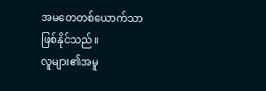အမတေတစ်ယောက်သာ ဖြစ်နိုင်သည်။
လူများ၏အမူ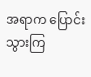အရာက ပြောင်းသွားကြ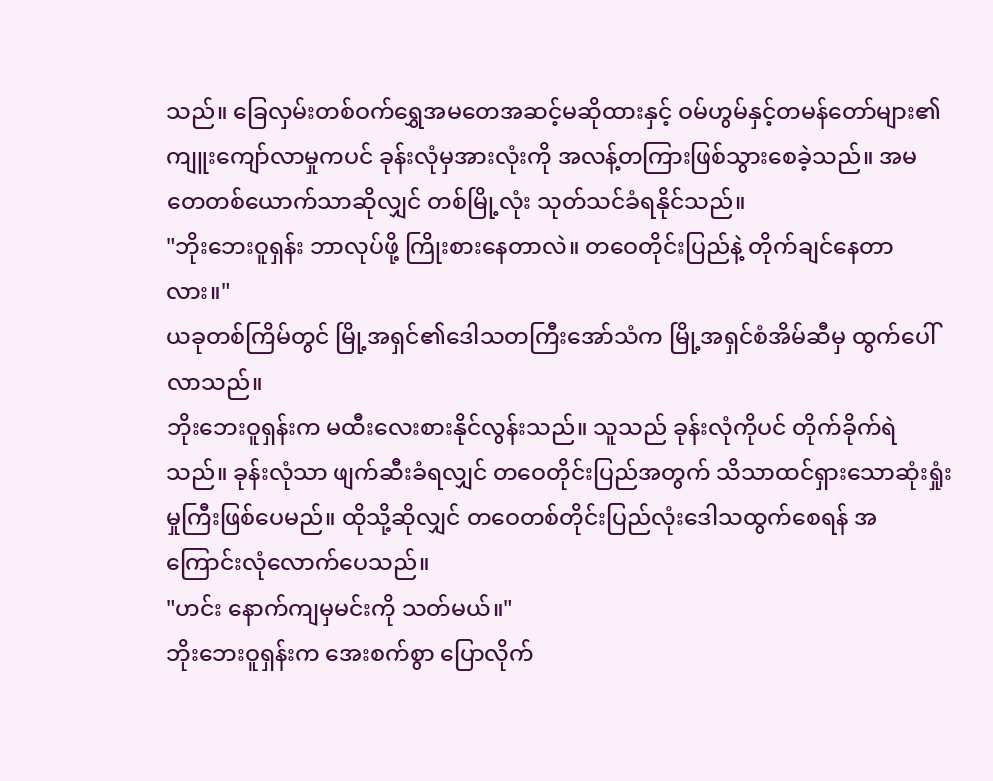သည်။ ခြေလှမ်းတစ်ဝက်ရွှေအမတေအဆင့်မဆိုထားနှင့် ဝမ်ဟွမ်နှင့်တမန်တော်များ၏ကျူးကျော်လာမှုကပင် ခုန်းလုံမှအားလုံးကို အလန့်တကြားဖြစ်သွားစေခဲ့သည်။ အမတေတစ်ယောက်သာဆိုလျှင် တစ်မြို့လုံး သုတ်သင်ခံရနိုင်သည်။
"ဘိုးဘေးဝူရှန်း ဘာလုပ်ဖို့ ကြိုးစားနေတာလဲ။ တဝေတိုင်းပြည်နဲ့ တိုက်ချင်နေတာလား။"
ယခုတစ်ကြိမ်တွင် မြို့အရှင်၏ဒေါသတကြီးအော်သံက မြို့အရှင်စံအိမ်ဆီမှ ထွက်ပေါ်လာသည်။
ဘိုးဘေးဝူရှန်းက မထီးလေးစားနိုင်လွန်းသည်။ သူသည် ခုန်းလုံကိုပင် တိုက်ခိုက်ရဲသည်။ ခုန်းလုံသာ ဖျက်ဆီးခံရလျှင် တဝေတိုင်းပြည်အတွက် သိသာထင်ရှားသောဆုံးရှုံးမှုကြီးဖြစ်ပေမည်။ ထိုသို့ဆိုလျှင် တဝေတစ်တိုင်းပြည်လုံးဒေါသထွက်စေရန် အကြောင်းလုံလောက်ပေသည်။
"ဟင်း နောက်ကျမှမင်းကို သတ်မယ်။"
ဘိုးဘေးဝူရှန်းက အေးစက်စွာ ပြောလိုက်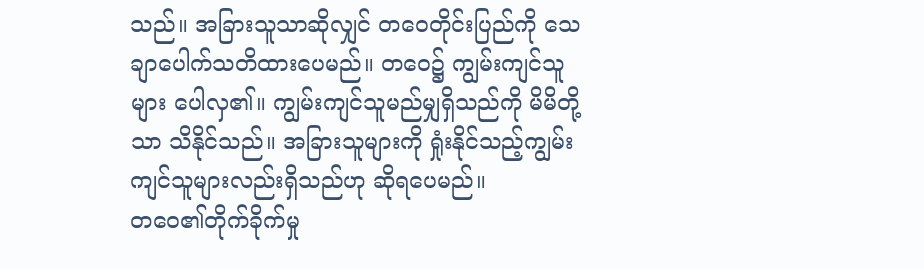သည်။ အခြားသူသာဆိုလျှင် တဝေတိုင်းပြည်ကို သေချာပေါက်သတိထားပေမည်။ တဝေ၌ ကျွမ်းကျင်သူများ ပေါလှ၏။ ကျွမ်းကျင်သူမည်မျှရှိသည်ကို မိမိတို့သာ သိနိုင်သည်။ အခြားသူများကို ရှုံးနိုင်သည့်ကျွမ်းကျင်သူများလည်းရှိသည်ဟု ဆိုရပေမည်။
တဝေ၏တိုက်ခိုက်မှု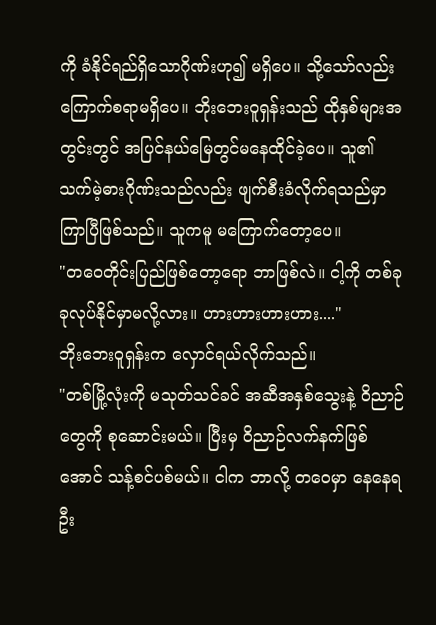ကို ခံနိုင်ရည်ရှိသောဂိုဏ်းဟု၍ မရှိပေ။ သို့သော်လည်း ကြောက်စရာမရှိပေ။ ဘိုးဘေးဝူရှန်းသည် ထိုနှစ်များအတွင်းတွင် အပြင်နယ်မြေတွင်မနေထိုင်ခဲ့ပေ။ သူ၏သက်မဲ့ဓားဂိုဏ်းသည်လည်း ဖျက်စီးခံလိုက်ရသည်မှာ ကြာပြီဖြစ်သည်။ သူကမူ မကြောက်တော့ပေ။
"တဝေတိုင်းပြည်ဖြစ်တော့ရော ဘာဖြစ်လဲ။ ငါ့ကို တစ်ခုခုလုပ်နိုင်မှာမလို့လား။ ဟားဟားဟားဟား...."
ဘိုးဘေးဝူရှန်းက လှောင်ရယ်လိုက်သည်။
"တစ်မြို့လုံးကို မသုတ်သင်ခင် အဆီအနှစ်သွေးနဲ့ ဝိညာဉ်တွေကို စုဆောင်းမယ်။ ပြီးမှ ဝိညာဉ်လက်နက်ဖြစ်အောင် သန့်စင်ပစ်မယ်။ ငါက ဘာလို့ တဝေမှာ နေနေရဦး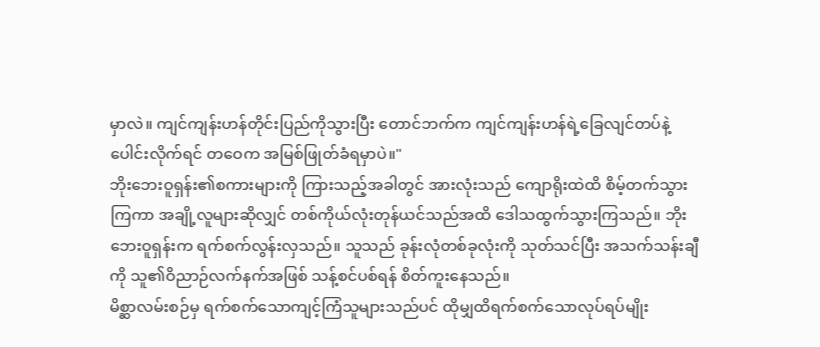မှာလဲ။ ကျင်ကျန်းဟန်တိုင်းပြည်ကိုသွားပြီး တောင်ဘက်က ကျင်ကျန်းဟန်ရဲ့ခြေလျင်တပ်နဲ့ပေါင်းလိုက်ရင် တဝေက အမြစ်ဖြုတ်ခံရမှာပဲ။"
ဘိုးဘေးဝူရှန်း၏စကားများကို ကြားသည့်အခါတွင် အားလုံးသည် ကျောရိုးထဲထိ စိမ့်တက်သွားကြကာ အချို့လူများဆိုလျှင် တစ်ကိုယ်လုံးတုန်ယင်သည်အထိ ဒေါသထွက်သွားကြသည်။ ဘိုးဘေးဝူရှန်းက ရက်စက်လွန်းလှသည်။ သူသည် ခုန်းလုံတစ်ခုလုံးကို သုတ်သင်ပြီး အသက်သန်းချီကို သူ၏ဝိညာဉ်လက်နက်အဖြစ် သန့်စင်ပစ်ရန် စိတ်ကူးနေသည်။
မိစ္ဆာလမ်းစဉ်မှ ရက်စက်သောကျင့်ကြံသူများသည်ပင် ထိုမျှထိရက်စက်သောလုပ်ရပ်မျိုး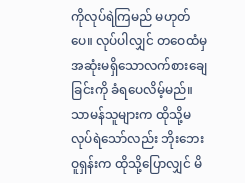ကိုလုပ်ရဲကြမည် မဟုတ်ပေ။ လုပ်ပါလျှင် တဝေထံမှ အဆုံးမရှိသောလက်စားချေခြင်းကို ခံရပေလိမ့်မည်။ သာမန်သူများက ထိုသို့မလုပ်ရဲသော်လည်း ဘိုးဘေးဝူရှန်းက ထိုသို့ပြောလျှင် မိ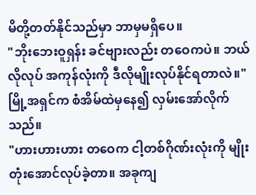မိတို့တတ်နိုင်သည်မှာ ဘာမှမရှိပေ။
"ဘိုးဘေးဝူရှန်း ခင်ဗျားလည်း တဝေကပဲ။ ဘယ်လိုလုပ် အကုန်လုံးကို ဒီလိုမျိုးလုပ်နိုင်ရတာလဲ။"
မြို့အရှင်က စံအိမ်ထဲမှနေ၍ လှမ်းအော်လိုက်သည်။
"ဟားဟားဟား တဝေက ငါ့တစ်ဂိုဏ်းလုံးကို မျိုးတုံးအောင်လုပ်ခဲ့တာ။ အခုကျ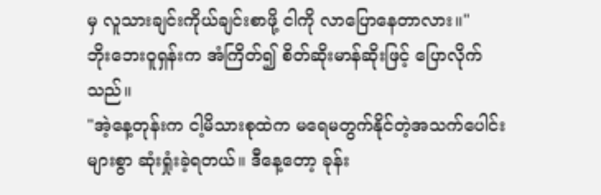မှ လူသားချင်းကိုယ်ချင်းစာဖို့ ငါကို လာပြောနေတာလား။"
ဘိုးဘေးဝူရှန်းက အံကြိတ်၍ စိတ်ဆိုးမာန်ဆိုးဖြင့် ပြောလိုက်သည်။
"အဲ့နေ့တုန်းက ငါ့မိသားစုထဲက မရေမတွက်နိုင်တဲ့အသက်ပေါင်းများစွာ ဆုံးရှုံးခဲ့ရတယ်။ ဒီနေ့တော့ ခုန်း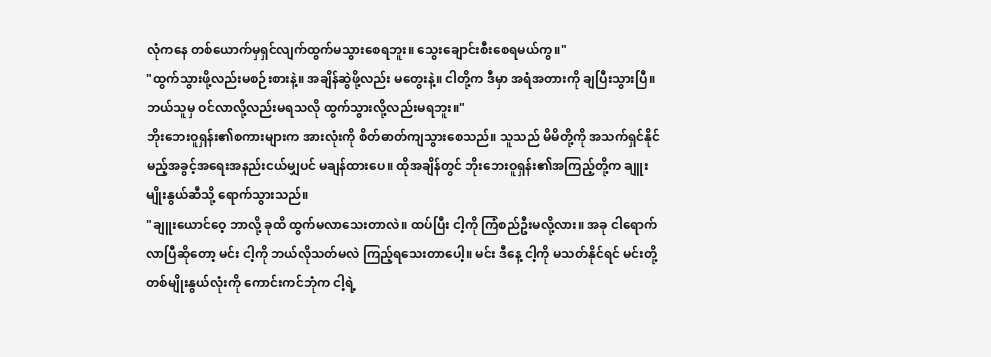လုံကနေ တစ်ယောက်မှရှင်လျက်ထွက်မသွားစေရဘူး။ သွေးချောင်းစီးစေရမယ်ကွ။"
"ထွက်သွားဖို့လည်းမစဉ်းစားနဲ့။ အချိန်ဆွဲဖို့လည်း မတွေးနဲ့။ ငါတို့က ဒီမှာ အရံအတားကို ချပြီးသွားပြီ။ ဘယ်သူမှ ဝင်လာလို့လည်းမရသလို ထွက်သွားလို့လည်းမရဘူး။"
ဘိုးဘေးဝူရှန်း၏စကားများက အားလုံးကို စိတ်ဓာတ်ကျသွားစေသည်။ သူသည် မိမိတို့ကို အသက်ရှင်နိုင်မည့်အခွင့်အရေးအနည်းငယ်မျှပင် မချန်ထားပေ။ ထိုအချိန်တွင် ဘိုးဘေးဝူရှန်း၏အကြည့်တို့က ချူးမျိုးနွယ်ဆီသို့ ရောက်သွားသည်။
"ချူးယောင်ဝေ့ ဘာလို့ ခုထိ ထွက်မလာသေးတာလဲ။ ထပ်ပြီး ငါ့ကို ကြံစည်ဦးမလို့လား။ အခု ငါရောက်လာပြီဆိုတော့ မင်း ငါ့ကို ဘယ်လိုသတ်မလဲ ကြည့်ရသေးတာပေါ့။ မင်း ဒီနေ့ ငါ့ကို မသတ်နိုင်ရင် မင်းတို့တစ်မျိုးနွယ်လုံးကို ကောင်းကင်ဘုံက ငါ့ရဲ့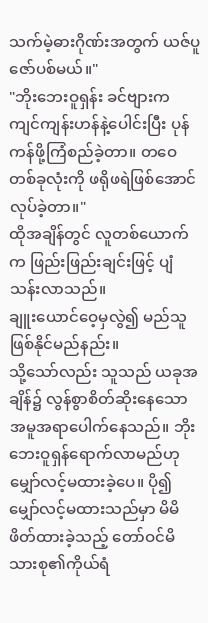သက်မဲ့ဓားဂိုဏ်းအတွက် ယဇ်ပူဇော်ပစ်မယ်။"
"ဘိုးဘေးဝူရှန်း ခင်ဗျားက ကျင်ကျန်းဟန်နဲ့ပေါင်းပြီး ပုန်ကန်ဖို့ကြံစည်ခဲ့တာ။ တဝေတစ်ခုလုံးကို ဖရိုဖရဲဖြစ်အောင်လုပ်ခဲ့တာ။"
ထိုအချိန်တွင် လူတစ်ယောက်က ဖြည်းဖြည်းချင်းဖြင့် ပျံသန်းလာသည်။
ချူးယောင်ဝေ့မှလွဲ၍ မည်သူဖြစ်နိုင်မည်နည်း။
သို့သော်လည်း သူသည် ယခုအချိန်၌ လွန်စွာစိတ်ဆိုးနေသောအမူအရာပေါက်နေသည်။ ဘိုးဘေးဝူရှန်ရောက်လာမည်ဟု မျှော်လင့်မထားခဲ့ပေ။ ပို၍မျှော်လင့်မထားသည်မှာ မိမိဖိတ်ထားခဲ့သည့် တော်ဝင်မိသားစု၏ကိုယ်ရံ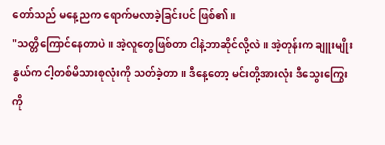တော်သည် မနေ့ညက ရောက်မလာခဲ့ခြင်းပင် ဖြစ်၏။
"သတ္တိကြောင်နေတာပဲ။ အဲ့လူတွေဖြစ်တာ ငါနဲ့ဘာဆိုင်လို့လဲ။ အဲ့တုန်းက ချူးမျိုးနွယ်က ငါ့တစ်မိသားစုလုံးကို သတ်ခဲ့တာ။ ဒီနေ့တော့ မင်းတို့အားလုံး ဒီသွေးကြွေးကို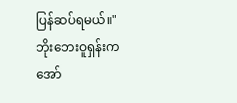ပြန်ဆပ်ရမယ်။"
ဘိုးဘေးဝူရှန်းက အော်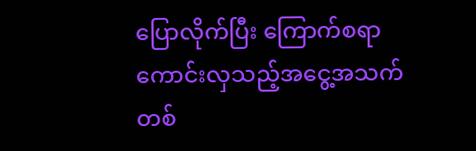ပြောလိုက်ပြီး ကြောက်စရာကောင်းလှသည့်အငွေ့အသက်တစ်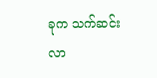ခုက သက်ဆင်းလာ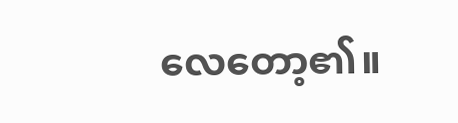လေတော့၏။